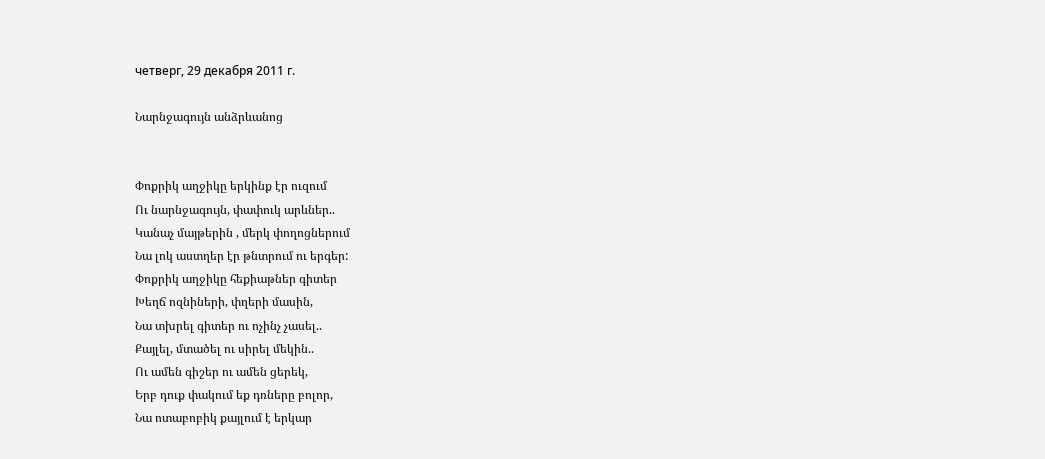четверг, 29 декабря 2011 г.

Նարնջագույն անձրևանոց


Փոքրիկ աղջիկը երկինք էր ուզում
Ու նարնջագույն, փափուկ արևներ..
Կանաչ մայթերին , մերկ փողոցներում
Նա լոկ աստղեր էր թնտրում ու երգեր:
Փոքրիկ աղջիկը հեքիաթներ գիտեր
Խեղճ ոզնիների, փղերի մասին,
Նա տխրել գիտեր ու ոչինչ չասել..
Քայլել, մտածել ու սիրել մեկին..
Ու ամեն գիշեր ու ամեն ցերեկ,
Երբ դուք փակում եք դռները բոլոր,
Նա ոտաբոբիկ քայլում է երկար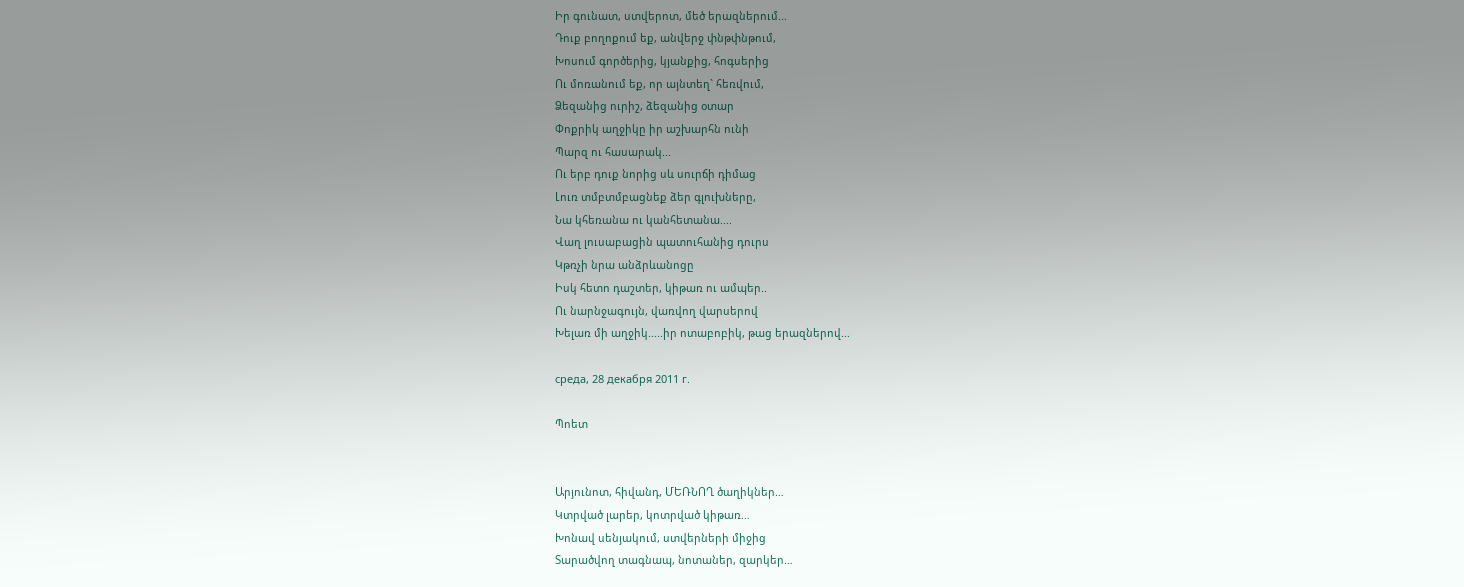Իր գունատ, ստվերոտ, մեծ երազներում...
Դուք բողոքում եք, անվերջ փնթփնթում,
Խոսում գործերից, կյանքից, հոգսերից
Ու մոռանում եք, որ այնտեղ` հեռվում,
Ձեզանից ուրիշ, ձեզանից օտար
Փոքրիկ աղջիկը իր աշխարհն ունի
Պարզ ու հասարակ...
Ու երբ դուք նորից սև սուրճի դիմաց
Լուռ տմբտմբացնեք ձեր գլուխները,
Նա կհեռանա ու կանհետանա....
Վաղ լուսաբացին պատուհանից դուրս
Կթռչի նրա անձրևանոցը
Իսկ հետո դաշտեր, կիթառ ու ամպեր..
Ու նարնջագույն, վառվող վարսերով
Խելառ մի աղջիկ.....իր ոտաբոբիկ, թաց երազներով...

среда, 28 декабря 2011 г.

Պոետ


Արյունոտ, հիվանդ, ՄԵՌՆՈՂ ծաղիկներ…
Կտրված լարեր, կոտրված կիթառ…
Խոնավ սենյակում, ստվերների միջից
Տարածվող տագնապ, նոտաներ, զարկեր…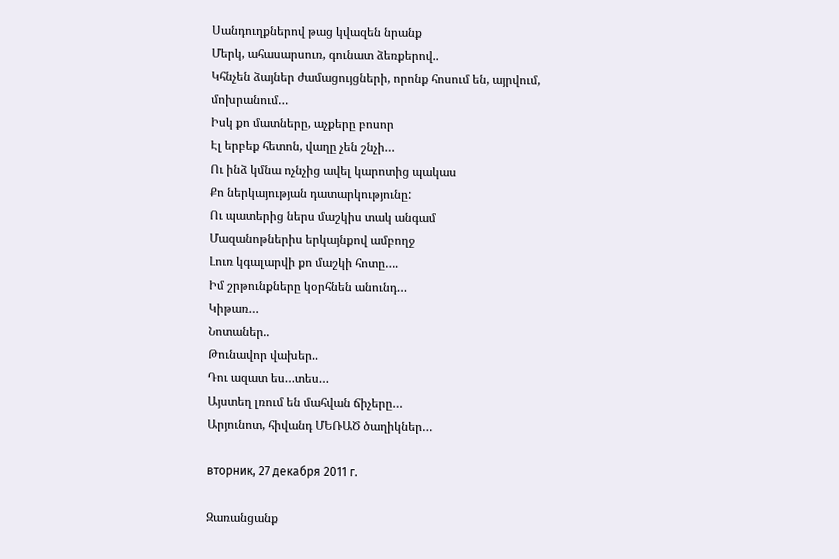Սանդուղքներով թաց կվազեն նրանք
Մերկ, ահասարսուռ, գունատ ձեռքերով..
Կհնչեն ձայներ ժամացույցների, որոնք հոսում են, այրվում, մոխրանում…
Իսկ քո մատները, աչքերը բոսոր
Էլ երբեք հետոն, վաղը չեն շնչի…
Ու ինձ կմնա ոչնչից ավել կարոտից պակաս
Քո ներկայության դատարկությունը:
Ու պատերից ներս մաշկիս տակ անգամ
Մազանոթներիս երկայնքով ամբողջ
Լուռ կգալարվի քո մաշկի հոտը….
Իմ շրթունքները կօրհնեն անունդ…
Կիթառ…
Նոտաներ..
Թունավոր վախեր..
Դու ազատ ես…տես…
Այստեղ լռում են մահվան ճիչերը…
Արյունոտ, հիվանդ ՄԵՌԱԾ ծաղիկներ…

вторник, 27 декабря 2011 г.

Զառանցանք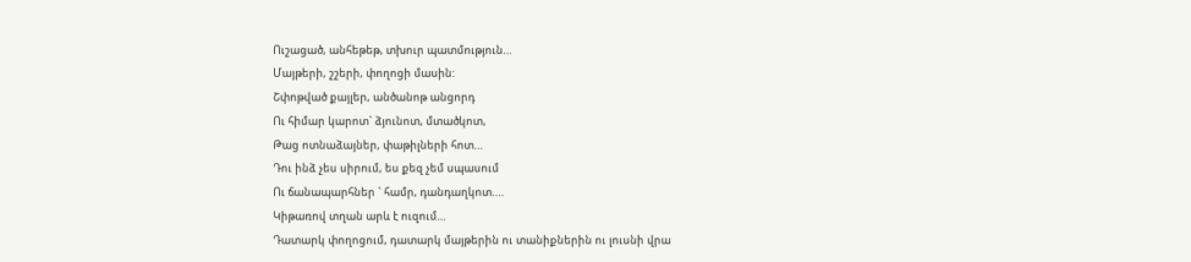Ուշացած, անհեթեթ, տխուր պատմություն...
Մայթերի, շշերի, փողոցի մասին:
Շփոթված քայլեր, անծանոթ անցորդ
Ու հիմար կարոտ` ձյունոտ, մտածկոտ,
Թաց ոտնաձայներ, փաթիլների հոտ...
Դու ինձ չես սիրում, ես քեզ չեմ սպասում
Ու ճանապարհներ ` համր, դանդաղկոտ....
Կիթառով տղան արև է ուզում...
Դատարկ փողոցում, դատարկ մայթերին ու տանիքներին ու լուսնի վրա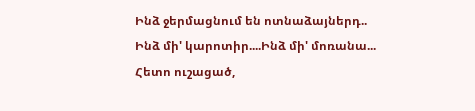Ինձ ջերմացնում են ոտնաձայներդ..
Ինձ մի' կարոտիր....Ինձ մի' մոռանա...
Հետո ուշացած,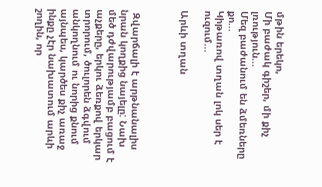մթին երեկո,
Մի բաժակ գիշեր, մի քիչ լռություն...
Մեզ բաժանում են ձմեռները քո...
Կիթառով տղան լոկ սեր է ուզում...

Արևի տղան



 Զվարճալի է արթնանալիս նրան կողքից նայելը: Նախ մեծ դժվարությամբ բացում է աչքերը, երկու ձեռքով երկար տրորում, ծուլորեն ձգվում անկողնում ու նորից քնում այնպես, կարծես քիչ առաջ ինքը չէր նախատում արևի շողին, որ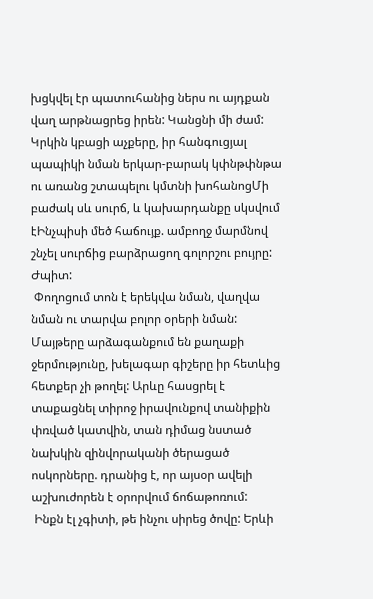խցկվել էր պատուհանից ներս ու այդքան վաղ արթնացրեց իրեն: Կանցնի մի ժամ: Կրկին կբացի աչքերը, իր հանգուցյալ պապիկի նման երկար-բարակ կփնթփնթա ու առանց շտապելու կմտնի խոհանոցՄի բաժակ սև սուրճ, և կախարդանքը սկսվում էԻնչպիսի մեծ հաճույք. ամբողջ մարմնով շնչել սուրճից բարձրացող գոլորշու բույրը: Ժպիտ:
 Փողոցում տոն է երեկվա նման, վաղվա նման ու տարվա բոլոր օրերի նման: Մայթերը արձագանքում են քաղաքի ջերմությունը, խելագար գիշերը իր հետևից հետքեր չի թողել: Արևը հասցրել է տաքացնել տիրոջ իրավունքով տանիքին փռված կատվին, տան դիմաց նստած նախկին զինվորականի ծերացած ոսկորները. դրանից է, որ այսօր ավելի աշխուժորեն է օրորվում ճոճաթոռում:
 Ինքն էլ չգիտի, թե ինչու սիրեց ծովը: Երևի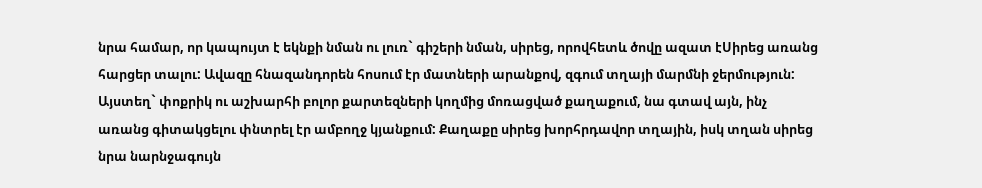նրա համար, որ կապույտ է եկնքի նման ու լուռ` գիշերի նման, սիրեց, որովհետև ծովը ազատ էՍիրեց առանց հարցեր տալու: Ավազը հնազանդորեն հոսում էր մատների արանքով, զգում տղայի մարմնի ջերմություն: Այստեղ` փոքրիկ ու աշխարհի բոլոր քարտեզների կողմից մոռացված քաղաքում, նա գտավ այն, ինչ առանց գիտակցելու փնտրել էր ամբողջ կյանքում: Քաղաքը սիրեց խորհրդավոր տղային, իսկ տղան սիրեց նրա նարնջագույն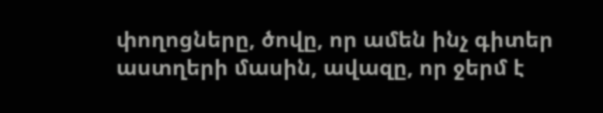փողոցները, ծովը, որ ամեն ինչ գիտեր աստղերի մասին, ավազը, որ ջերմ է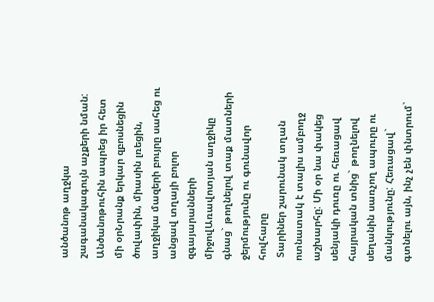անծանոթ աղջկա շագանակագույն աչքերի նման: Անծանոթուհին ապրեց իր հետ մի օրՆրանք երկար զբոսնեցին ծովափին, միասին լռեցին, աղջիկա մազերի բույրը սահեց ու անցավ տղայի բոլոր զգայարանների միջովԱռավոտյան աղջիկը գնաց` թողնելով տաք մատների ջերմությունը ու գունավոր հովհարը
 Տարիներ շարունակ տղան ոտնատակ է տալիս ամբողջ աշխարհը: Մի օր նա փակեց սենյակի դուռը ու հեռացավ հայրական տնից` թողնելով սեղանին սառչող ապուրը ու մանկությունը: Հեռացավ` գտնելու այն, ինչ չեն փնտրում`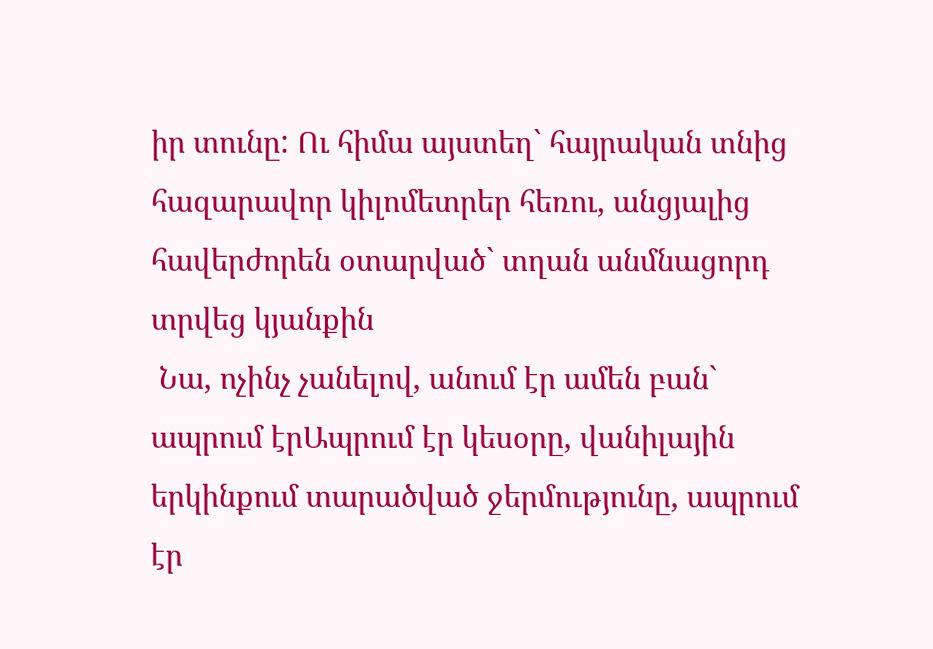իր տունը: Ու հիմա այստեղ` հայրական տնից հազարավոր կիլոմետրեր հեռու, անցյալից հավերժորեն օտարված` տղան անմնացորդ տրվեց կյանքին
 Նա, ոչինչ չանելով, անում էր ամեն բան` ապրում էրԱպրում էր կեսօրը, վանիլային երկինքում տարածված ջերմությունը, ապրում էր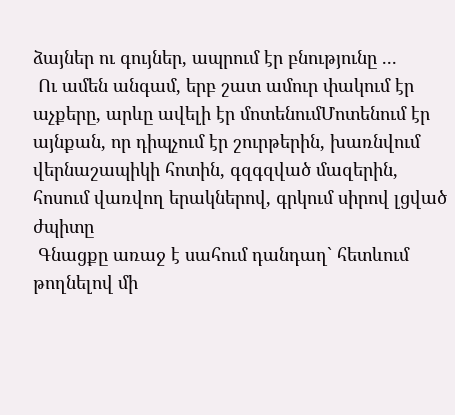ձայներ ու գույներ, ապրում էր բնությունը ...
 Ու ամեն անգամ, երբ շատ ամուր փակում էր աչքերը, արևը ավելի էր մոտենումՄոտենում էր այնքան, որ դիպչում էր շուրթերին, խառնվում վերնաշապիկի հոտին, գզգզված մազերին, հոսում վառվող երակներով, գրկում սիրով լցված ժպիտը
 Գնացքը առաջ է սահում դանդաղ` հետևում թողնելով մի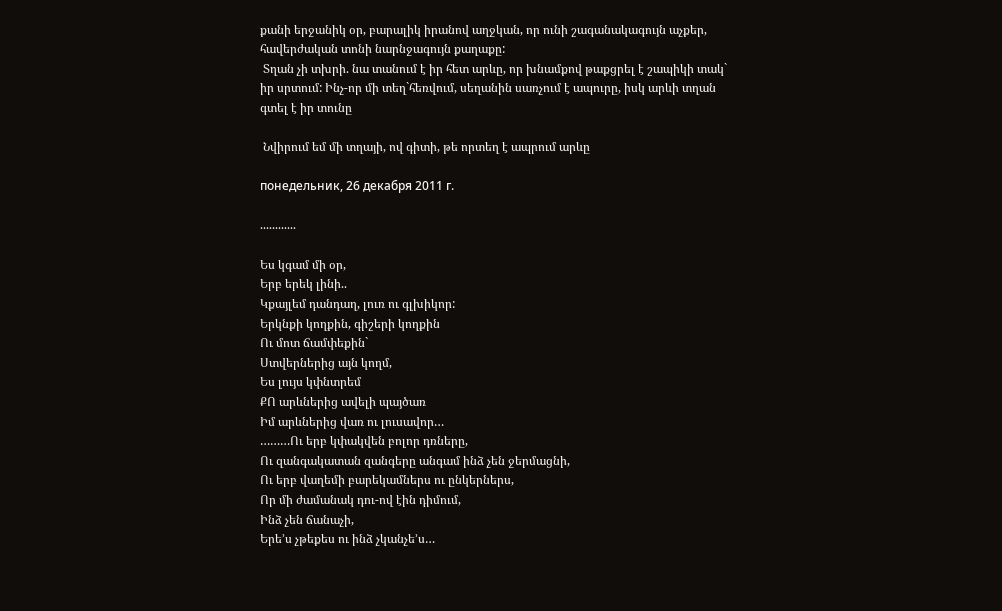քանի երջանիկ օր, բարալիկ իրանով աղջկան, որ ունի շագանակագույն աչքեր, հավերժական տոնի նարնջագույն քաղաքը:
 Տղան չի տխրի. նա տանում է իր հետ արևը, որ խնամքով թաքցրել է շապիկի տակ` իր սրտում: Ինչ-որ մի տեղ`հեռվում, սեղանին սառչում է ապուրը, իսկ արևի տղան գտել է իր տունը

 Նվիրում եմ մի տղայի, ով գիտի, թե որտեղ է ապրում արևը

понедельник, 26 декабря 2011 г.

............

Ես կգամ մի օր,
Երբ երեկ լինի..
Կքայլեմ դանդաղ, լուռ ու գլխիկոր:
Երկնքի կողքին, գիշերի կողքին
Ու մոտ ճամփեքին`
Ստվերներից այն կողմ,
Ես լույս կփնտրեմ
ՔՈ արևներից ավելի պայծառ
Իմ արևներից վառ ու լուսավոր…
………Ու երբ կփակվեն բոլոր դռները,
Ու զանգակատան զանգերը անգամ ինձ չեն ջերմացնի,
Ու երբ վաղեմի բարեկամներս ու ընկերներս,
Որ մի ժամանակ դու-ով էին դիմում,
Ինձ չեն ճանաչի,
Երե’ս չթեքես ու ինձ չկանչե’ս…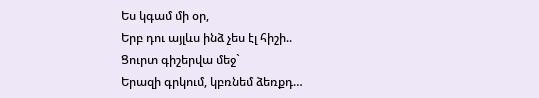Ես կգամ մի օր,
Երբ դու այլևս ինձ չես էլ հիշի..
Ցուրտ գիշերվա մեջ`
Երազի գրկում, կբռնեմ ձեռքդ…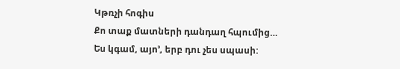Կթռչի հոգիս
Քո տաք մատների դանդաղ հպումից…
Ես կգամ, այո’, երբ դու չես սպասի: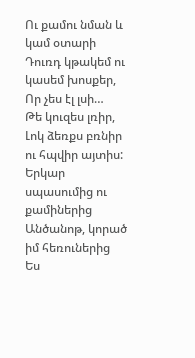Ու քամու նման և կամ օտարի
Դուռդ կթակեմ ու կասեմ խոսքեր,
Որ չես էլ լսի…
Թե կուզես լռիր,
Լոկ ձեռքս բռնիր ու հպվիր այտիս:
Երկար սպասումից ու քամիներից
Անծանոթ, կորած իմ հեռուներից
Ես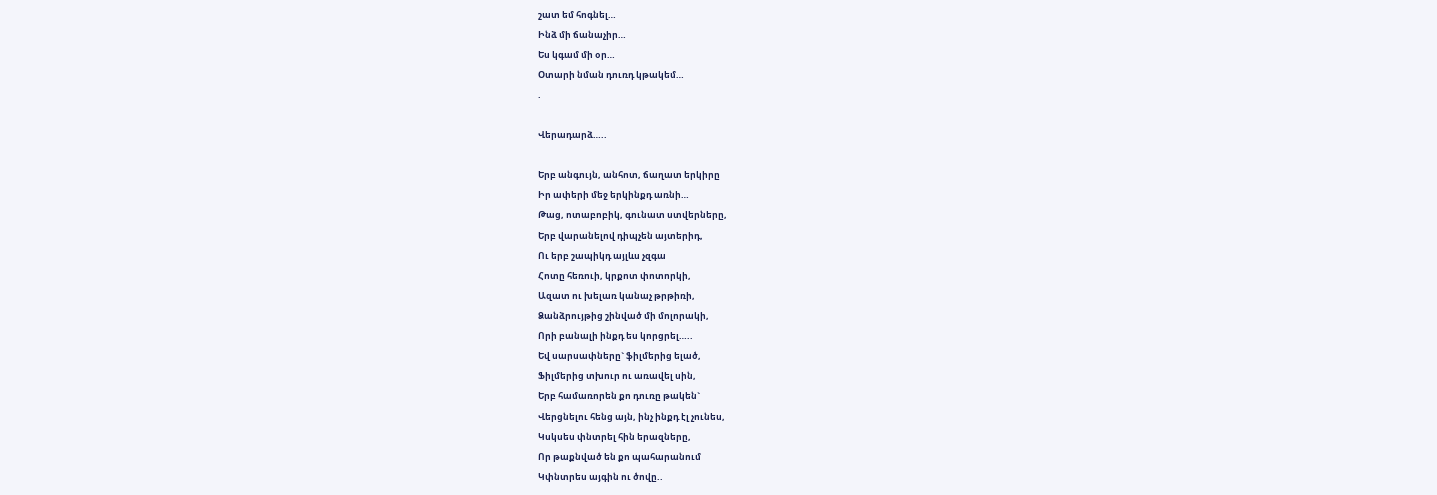շատ եմ հոգնել…
Ինձ մի ճանաչիր…
Ես կգամ մի օր…
Օտարի նման դուռդ կթակեմ…
.

Վերադարձ…..

Երբ անգույն, անհոտ, ճաղատ երկիրը
Իր ափերի մեջ երկինքդ առնի…
Թաց, ոտաբոբիկ, գունատ ստվերները,
Երբ վարանելով դիպչեն այտերիդ,
Ու երբ շապիկդ այլևս չզգա
Հոտը հեռուի, կրքոտ փոտորկի,
Ազատ ու խելառ կանաչ թրթիռի,
Ձանձրույթից շինված մի մոլորակի,
Որի բանալի ինքդ ես կորցրել…..
Եվ սարսափները` ֆիլմերից ելած,
Ֆիլմերից տխուր ու առավել սին,
Երբ համառորեն քո դուռը թակեն`
Վերցնելու հենց այն, ինչ ինքդ էլ չունես,
Կսկսես փնտրել հին երազները,
Որ թաքնված են քո պահարանում
Կփնտրես այգին ու ծովը..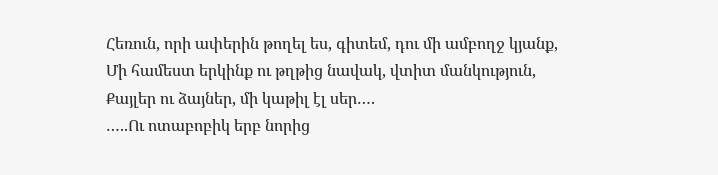Հեռուն, որի ափերին թողել ես, գիտեմ, դու մի ամբողջ կյանք,
Մի համեստ երկինք ու թղթից նավակ, վտիտ մանկություն,
Քայլեր ու ձայներ, մի կաթիլ էլ սեր….
…..Ու ոտաբոբիկ երբ նորից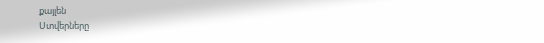քայլեն
Ստվերները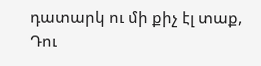դատարկ ու մի քիչ էլ տաք,
Դու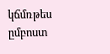կճմռթես ըմբոստ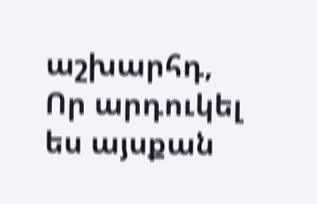աշխարհդ,
Որ արդուկել ես այսքան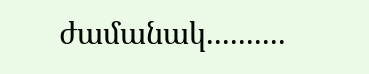ժամանակ..........